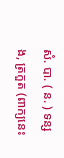សំ. បា. ( ន. ) ទន្សង, ត្រកួត (ពាក្យនេះ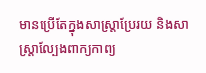មានប្រើតែក្នុងសាស្ត្រាប្រែរយ និងសាស្ត្រាល្បែងពាក្យកាព្យ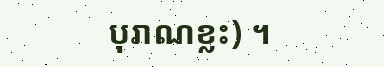បុរាណខ្លះ) ។